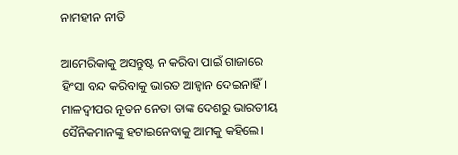ନାମହୀନ ନୀତି

ଆମେରିକାକୁ ଅସନ୍ତୁଷ୍ଟ ନ କରିବା ପାଇଁ ଗାଜାରେ ହିଂସା ବନ୍ଦ କରିବାକୁ ଭାରତ ଆହ୍ବାନ ଦେଇନାହିଁ। ମାଳଦ୍ୱୀପର ନୂତନ ନେତା ତାଙ୍କ ଦେଶରୁ ଭାରତୀୟ ସୈନିକମାନଙ୍କୁ ହଟାଇନେବାକୁ ଆମକୁ କହିଲେ।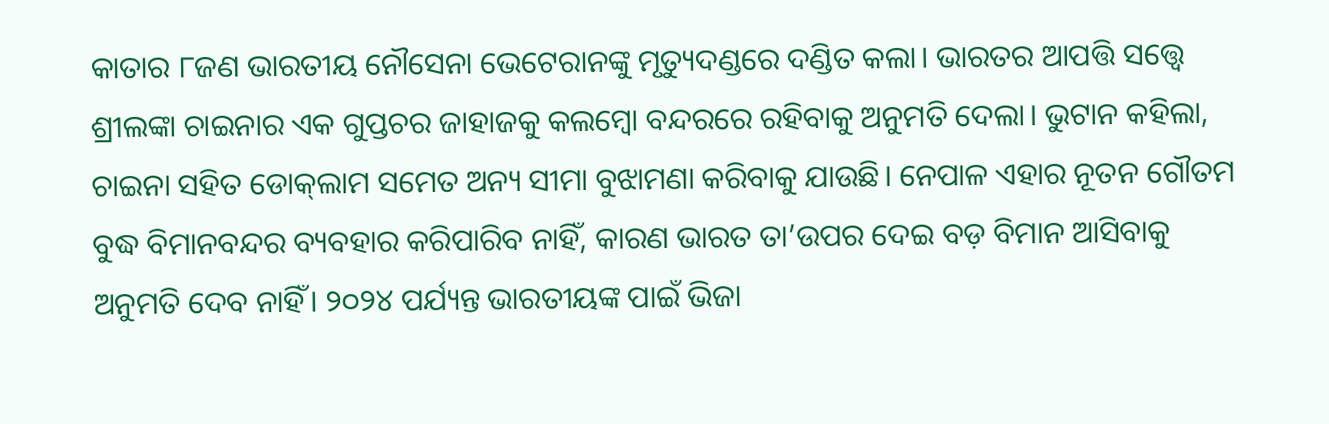କାତାର ୮ଜଣ ଭାରତୀୟ ନୌସେନା ଭେଟେରାନଙ୍କୁ ମୃତ୍ୟୁଦଣ୍ଡରେ ଦଣ୍ଡିତ କଲା। ଭାରତର ଆପତ୍ତି ସତ୍ତ୍ୱେ ଶ୍ରୀଲଙ୍କା ଚାଇନାର ଏକ ଗୁପ୍ତଚର ଜାହାଜକୁ କଲମ୍ବୋ ବନ୍ଦରରେ ରହିବାକୁ ଅନୁମତି ଦେଲା। ଭୁଟାନ କହିଲା, ଚାଇନା ସହିତ ଡୋକ୍‌ଲାମ ସମେତ ଅନ୍ୟ ସୀମା ବୁଝାମଣା କରିବାକୁ ଯାଉଛି। ନେପାଳ ଏହାର ନୂତନ ଗୌତମ ବୁଦ୍ଧ ବିମାନବନ୍ଦର ବ୍ୟବହାର କରିପାରିବ ନାହିଁ, କାରଣ ଭାରତ ତା’ଉପର ଦେଇ ବଡ଼ ବିମାନ ଆସିବାକୁ ଅନୁମତି ଦେବ ନାହିଁ। ୨୦୨୪ ପର୍ଯ୍ୟନ୍ତ ଭାରତୀୟଙ୍କ ପାଇଁ ଭିଜା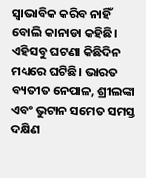ସ୍ବାଭାବିକ କରିବ ନାହିଁ ବୋଲି କାନାଡା କହିଛି। ଏହିସବୁ ଘଟଣା କିଛିଦିନ ମଧ୍ୟରେ ଘଟିଛି। ଭାରତ ବ୍ୟତୀତ ନେପାଳ, ଶ୍ରୀଲଙ୍କା ଏବଂ ଭୁଟାନ ସମେତ ସମସ୍ତ ଦକ୍ଷିଣ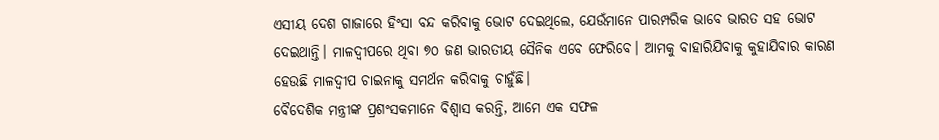ଏସୀୟ ଦେଶ ଗାଜାରେ ହିଂସା ବନ୍ଦ କରିବାକୁ ଭୋଟ ଦେଇଥିଲେ, ଯେଉଁମାନେ ପାରମ୍ପରିକ ଭାବେ ଭାରତ ସହ ଭୋଟ ଦେଇଥାନ୍ତି। ମାଳଦ୍ୱୀପରେ ଥିବା ୭୦ ଜଣ ଭାରତୀୟ ସୈନିକ ଏବେ ଫେରିବେ। ଆମକୁ ବାହାରିଯିବାକୁ କୁହାଯିବାର କାରଣ ହେଉଛି ମାଳଦ୍ୱୀପ ଚାଇନାକୁ ସମର୍ଥନ କରିବାକୁ ଚାହୁଁଛି।
ବୈଦେଶିକ ମନ୍ତ୍ରୀଙ୍କ ପ୍ରଶଂସକମାନେ ବିଶ୍ୱାସ କରନ୍ତି, ଆମେ ଏକ ସଫଳ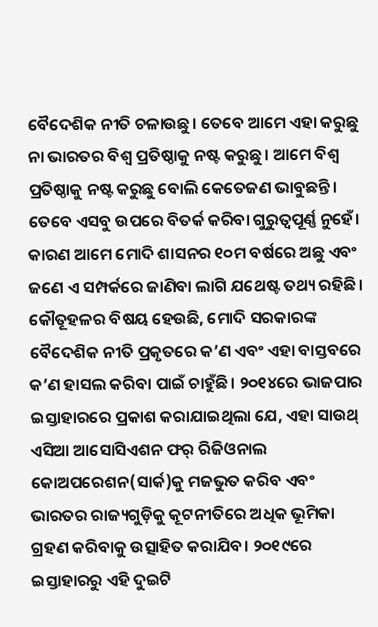ବୈଦେଶିକ ନୀତି ଚଳାଉଛୁ। ତେବେ ଆମେ ଏହା କରୁଛୁ ନା ଭାରତର ବିଶ୍ୱ ପ୍ରତିଷ୍ଠାକୁ ନଷ୍ଟ କରୁଛୁ। ଆମେ ବିଶ୍ୱ ପ୍ରତିଷ୍ଠାକୁ ନଷ୍ଟ କରୁଛୁ ବୋଲି କେତେଜଣ ଭାବୁଛନ୍ତି। ତେବେ ଏସବୁ ଉପରେ ବିତର୍କ କରିବା ଗୁରୁତ୍ୱପୂର୍ଣ୍ଣ ନୁହେଁ। କାରଣ ଆମେ ମୋଦି ଶାସନର ୧୦ମ ବର୍ଷରେ ଅଛୁ ଏବଂ ଜଣେ ଏ ସମ୍ପର୍କରେ ଜାଣିବା ଲାଗି ଯଥେଷ୍ଟ ତଥ୍ୟ ରହିଛି। କୌତୂହଳର ବିଷୟ ହେଉଛି, ମୋଦି ସରକାରଙ୍କ ବୈଦେଶିକ ନୀତି ପ୍ରକୃତରେ କ’ଣ ଏବଂ ଏହା ବାସ୍ତବରେ କ’ଣ ହାସଲ କରିବା ପାଇଁ ଚାହୁଁଛି। ୨୦୧୪ରେ ଭାଜପାର ଇସ୍ତାହାରରେ ପ୍ରକାଶ କରାଯାଇଥିଲା ଯେ, ଏହା ସାଉଥ୍‌ ଏସିଆ ଆସୋସିଏଶନ ଫର୍‌ ରିଜିଓନାଲ କୋଅପରେଶନ(ସାର୍କ)କୁ ମଜଭୁତ କରିବ ଏବଂ ଭାରତର ରାଜ୍ୟଗୁଡ଼ିକୁ କୂଟନୀତିରେ ଅଧିକ ଭୂମିକା ଗ୍ରହଣ କରିବାକୁ ଉତ୍ସାହିତ କରାଯିବ। ୨୦୧୯ରେ ଇସ୍ତାହାରରୁ ଏହି ଦୁଇଟି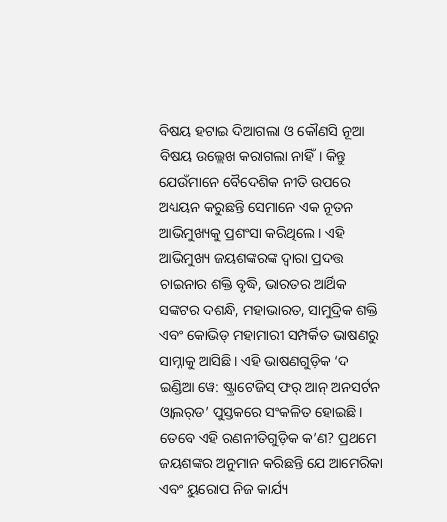ବିଷୟ ହଟାଇ ଦିଆଗଲା ଓ କୌଣସି ନୂଆ ବିଷୟ ଉଲ୍ଲେଖ କରାଗଲା ନାହିଁ। କିନ୍ତୁ ଯେଉଁମାନେ ବୈଦେଶିକ ନୀତି ଉପରେ ଅଧ୍ୟୟନ କରୁଛନ୍ତି ସେମାନେ ଏକ ନୂତନ ଆଭିମୁଖ୍ୟକୁ ପ୍ରଶଂସା କରିଥିଲେ। ଏହି ଆଭିମୁଖ୍ୟ ଜୟଶଙ୍କରଙ୍କ ଦ୍ୱାରା ପ୍ରଦତ୍ତ ଚାଇନାର ଶକ୍ତି ବୃଦ୍ଧି, ଭାରତର ଆର୍ଥିକ ସଙ୍କଟର ଦଶନ୍ଧି, ମହାଭାରତ, ସାମୁଦ୍ରିକ ଶକ୍ତି ଏବଂ କୋଭିଡ୍‌ ମହାମାରୀ ସମ୍ପର୍କିତ ଭାଷଣରୁ ସାମ୍ନାକୁ ଆସିଛି। ଏହି ଭାଷଣଗୁଡ଼ିକ ‘ଦ ଇଣ୍ଡିଆ ୱେ: ଷ୍ଟ୍ରାଟେଜିସ୍‌ ଫର୍‌ ଆନ୍‌ ଅନସର୍ଟନ ଓ୍ବାଲର୍‌ଡ’ ପୁସ୍ତକରେ ସଂକଳିତ ହୋଇଛି। ତେବେ ଏହି ରଣନୀତିଗୁଡ଼ିକ କ’ଣ? ପ୍ରଥମେ ଜୟଶଙ୍କର ଅନୁମାନ କରିଛନ୍ତି ଯେ ଆମେରିକା ଏବଂ ୟୁରୋପ ନିଜ କାର୍ଯ୍ୟ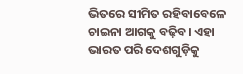ଭିତରେ ସୀମିତ ରହିବାବେଳେ ଚାଇନା ଆଗକୁ ବଢ଼ିବ। ଏହା ଭାରତ ପରି ଦେଶଗୁଡ଼ିକୁ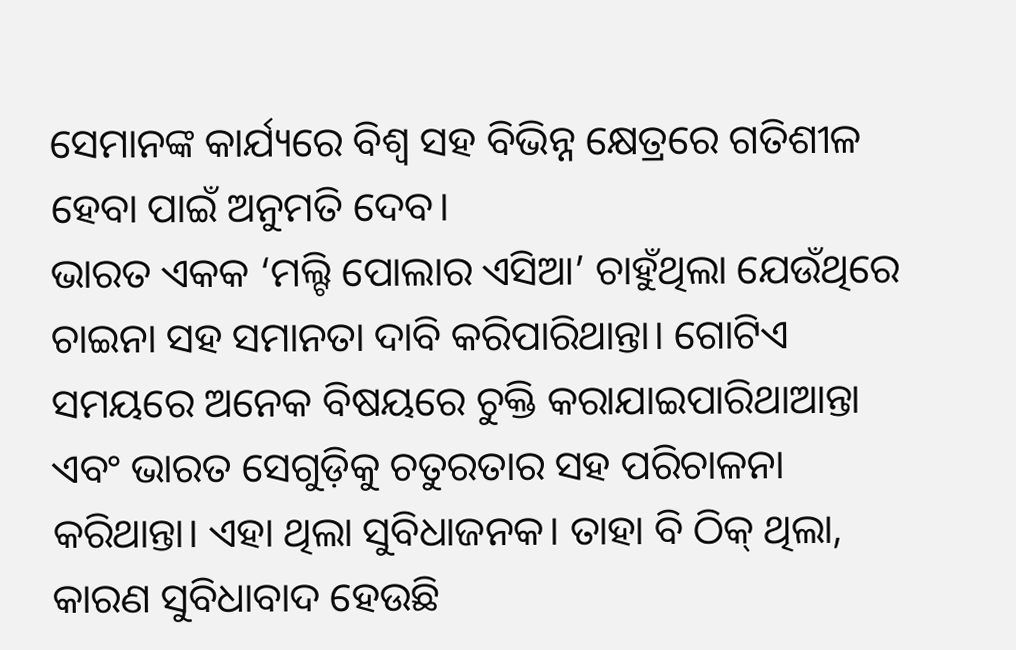ସେମାନଙ୍କ କାର୍ଯ୍ୟରେ ବିଶ୍ୱ ସହ ବିଭିନ୍ନ କ୍ଷେତ୍ରରେ ଗତିଶୀଳ ହେବା ପାଇଁ ଅନୁମତି ଦେବ।
ଭାରତ ଏକକ ‘ମଲ୍ଟି ପୋଲାର ଏସିଆ’ ଚାହୁଁଥିଲା ଯେଉଁଥିରେ ଚାଇନା ସହ ସମାନତା ଦାବି କରିପାରିଥାନ୍ତା। ଗୋଟିଏ ସମୟରେ ଅନେକ ବିଷୟରେ ଚୁକ୍ତି କରାଯାଇପାରିଥାଆନ୍ତା ଏବଂ ଭାରତ ସେଗୁଡ଼ିକୁ ଚତୁରତାର ସହ ପରିଚାଳନା କରିଥାନ୍ତା। ଏହା ଥିଲା ସୁବିଧାଜନକ। ତାହା ବି ଠିକ୍‌ ଥିଲା, କାରଣ ସୁବିଧାବାଦ ହେଉଛି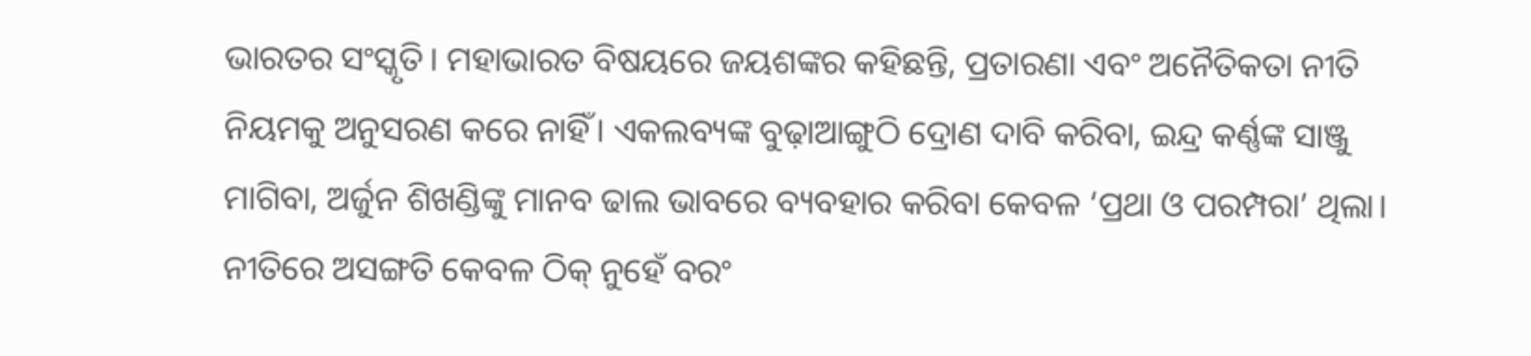ଭାରତର ସଂସ୍କୃତି। ମହାଭାରତ ବିଷୟରେ ଜୟଶଙ୍କର କହିଛନ୍ତି, ପ୍ରତାରଣା ଏବଂ ଅନୈତିକତା ନୀତି ନିୟମକୁ ଅନୁସରଣ କରେ ନାହିଁ। ଏକଲବ୍ୟଙ୍କ ବୁଢ଼ାଆଙ୍ଗୁଠି ଦ୍ରୋଣ ଦାବି କରିବା, ଇନ୍ଦ୍ର କର୍ଣ୍ଣଙ୍କ ସାଞ୍ଜୁ ମାଗିବା, ଅର୍ଜୁନ ଶିଖଣ୍ଡିଙ୍କୁ ମାନବ ଢାଲ ଭାବରେ ବ୍ୟବହାର କରିବା କେବଳ ‘ପ୍ରଥା ଓ ପରମ୍ପରା’ ଥିଲା। ନୀତିରେ ଅସଙ୍ଗତି କେବଳ ଠିକ୍‌ ନୁହେଁ ବରଂ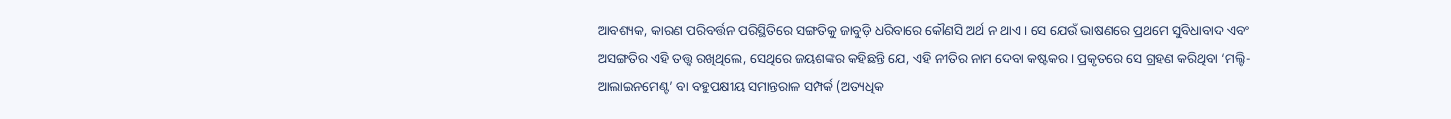ଆବଶ୍ୟକ, କାରଣ ପରିବର୍ତ୍ତନ ପରିସ୍ଥିତିରେ ସଙ୍ଗତିକୁ ଜାବୁଡ଼ି ଧରିବାରେ କୌଣସି ଅର୍ଥ ନ ଥାଏ। ସେ ଯେଉଁ ଭାଷଣରେ ପ୍ରଥମେ ସୁବିଧାବାଦ ଏବଂ ଅସଙ୍ଗତିର ଏହି ତତ୍ତ୍ୱ ରଖିଥିଲେ, ସେଥିରେ ଜୟଶଙ୍କର କହିଛନ୍ତି ଯେ, ଏହି ନୀତିର ନାମ ଦେବା କଷ୍ଟକର। ପ୍ରକୃତରେ ସେ ଗ୍ରହଣ କରିଥିବା ‘ମଲ୍ଟି-ଆଲାଇନମେଣ୍ଟ’ ବା ବହୁପକ୍ଷୀୟ ସମାନ୍ତରାଳ ସମ୍ପର୍କ (ଅତ୍ୟଧିକ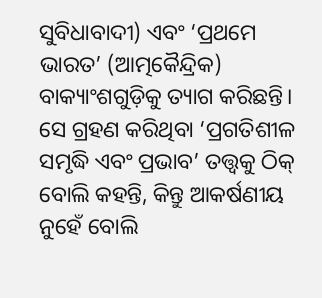ସୁବିଧାବାଦୀ) ଏବଂ ‘ପ୍ରଥମେ ଭାରତ’ (ଆତ୍ମକୈନ୍ଦ୍ରିକ) ବାକ୍ୟାଂଶଗୁଡ଼ିକୁ ତ୍ୟାଗ କରିଛନ୍ତି। ସେ ଗ୍ରହଣ କରିଥିବା ‘ପ୍ରଗତିଶୀଳ ସମୃଦ୍ଧି ଏବଂ ପ୍ରଭାବ’ ତତ୍ତ୍ୱକୁ ଠିକ୍‌ ବୋଲି କହନ୍ତି, କିନ୍ତୁ ଆକର୍ଷଣୀୟ ନୁହେଁ ବୋଲି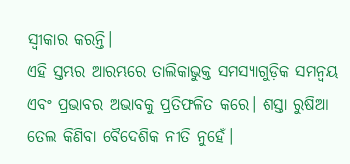ସ୍ବୀକାର କରନ୍ତି।
ଏହି ସ୍ତମ୍ଭର ଆରମ୍ଭରେ ତାଲିକାଭୁକ୍ତ ସମସ୍ୟାଗୁଡ଼ିକ ସମନ୍ବୟ ଏବଂ ପ୍ରଭାବର ଅଭାବକୁ ପ୍ରତିଫଳିତ କରେ। ଶସ୍ତା ରୁଷିଆ ତେଲ କିଣିବା ବୈଦେଶିକ ନୀତି ନୁହେଁ।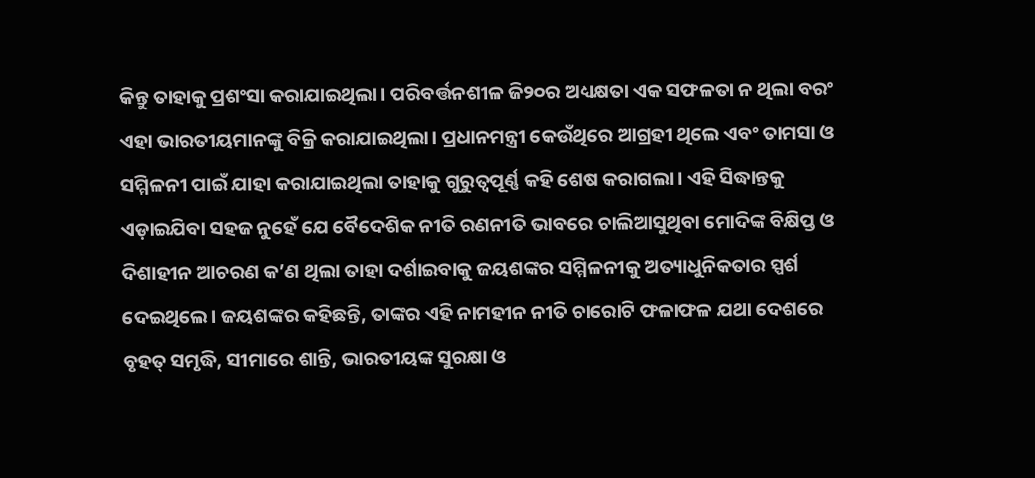କିନ୍ତୁ ତାହାକୁ ପ୍ରଶଂସା କରାଯାଇଥିଲା। ପରିବର୍ତ୍ତନଶୀଳ ଜି୨୦ର ଅଧ୍ୟକ୍ଷତା ଏକ ସଫଳତା ନ ଥିଲା ବରଂ ଏହା ଭାରତୀୟମାନଙ୍କୁ ବିକ୍ରି କରାଯାଇଥିଲା। ପ୍ରଧାନମନ୍ତ୍ରୀ କେଉଁଥିରେ ଆଗ୍ରହୀ ଥିଲେ ଏବଂ ତାମସା ଓ ସମ୍ମିଳନୀ ପାଇଁ ଯାହା କରାଯାଇଥିଲା ତାହାକୁ ଗୁରୁତ୍ୱପୂର୍ଣ୍ଣ କହି ଶେଷ କରାଗଲା। ଏହି ସିଦ୍ଧାନ୍ତକୁ ଏଡ଼ାଇଯିବା ସହଜ ନୁହେଁ ଯେ ବୈଦେଶିକ ନୀତି ରଣନୀତି ଭାବରେ ଚାଲିଆସୁଥିବା ମୋଦିଙ୍କ ବିକ୍ଷିପ୍ତ ଓ ଦିଶାହୀନ ଆଚରଣ କ’ଣ ଥିଲା ତାହା ଦର୍ଶାଇବାକୁ ଜୟଶଙ୍କର ସମ୍ମିଳନୀକୁ ଅତ୍ୟାଧୁନିକତାର ସ୍ପର୍ଶ ଦେଇଥିଲେ। ଜୟଶଙ୍କର କହିଛନ୍ତି, ତାଙ୍କର ଏହି ନାମହୀନ ନୀତି ଚାରୋଟି ଫଳାଫଳ ଯଥା ଦେଶରେ ବୃହତ୍‌ ସମୃଦ୍ଧି, ସୀମାରେ ଶାନ୍ତି, ଭାରତୀୟଙ୍କ ସୁରକ୍ଷା ଓ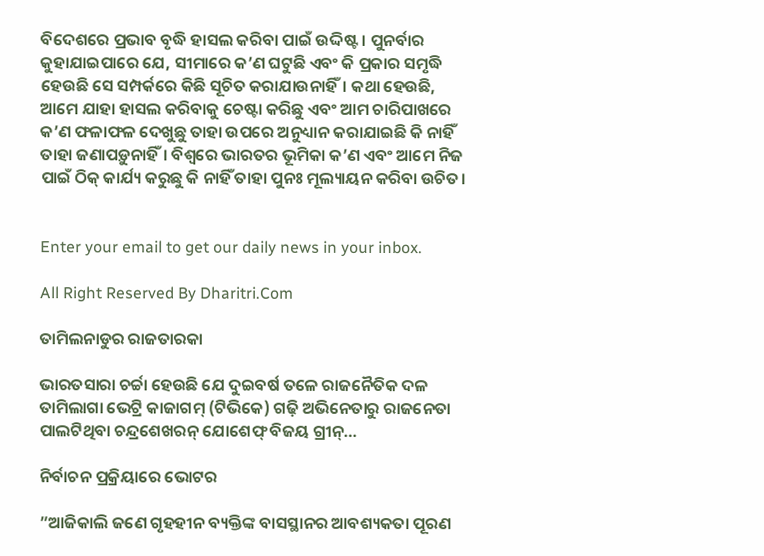ବିଦେଶରେ ପ୍ରଭାବ ବୃଦ୍ଧି ହାସଲ କରିବା ପାଇଁ ଉଦ୍ଦିଷ୍ଟ। ପୁନର୍ବାର କୁହାଯାଇପାରେ ଯେ, ସୀମାରେ କ’ଣ ଘଟୁଛି ଏବଂ କି ପ୍ରକାର ସମୃଦ୍ଧି ହେଉଛି ସେ ସମ୍ପର୍କରେ କିଛି ସୂଚିତ କରାଯାଉନାହିଁ। କଥା ହେଉଛି, ଆମେ ଯାହା ହାସଲ କରିବାକୁ ଚେଷ୍ଟା କରିଛୁ ଏବଂ ଆମ ଚାରିପାଖରେ କ’ଣ ଫଳାଫଳ ଦେଖୁଛୁ ତାହା ଉପରେ ଅନୁଧ୍ୟାନ କରାଯାଇଛି କି ନାହିଁ ତାହା ଜଣାପଡ଼ୁନାହିଁ। ବିଶ୍ୱରେ ଭାରତର ଭୂମିକା କ’ଣ ଏବଂ ଆମେ ନିଜ ପାଇଁ ଠିକ୍‌ କାର୍ଯ୍ୟ କରୁଛୁ କି ନାହିଁ ତାହା ପୁନଃ ମୂଲ୍ୟାୟନ କରିବା ଉଚିତ।


Enter your email to get our daily news in your inbox.

All Right Reserved By Dharitri.Com

ତାମିଲନାଡୁର ରାଜତାରକା

ଭାରତସାରା ଚର୍ଚ୍ଚା ହେଉଛି ଯେ ଦୁଇବର୍ଷ ତଳେ ରାଜନୈତିକ ଦଳ ତାମିଲାଗା ଭେଟ୍ରି କାଜାଗମ୍‌ (ଟିଭିକେ) ଗଢ଼ି ଅଭିନେତାରୁ ରାଜନେତା ପାଲଟିଥିବା ଚନ୍ଦ୍ରଶେଖରନ୍‌ ଯୋଶେଫ୍‌ ବିଜୟ ଗ୍ରୀନ୍‌…

ନିର୍ବାଚନ ପ୍ରକ୍ରିୟାରେ ଭୋଟର

”ଆଜିକାଲି ଜଣେ ଗୃହହୀନ ବ୍ୟକ୍ତିଙ୍କ ବାସସ୍ଥାନର ଆବଶ୍ୟକତା ପୂରଣ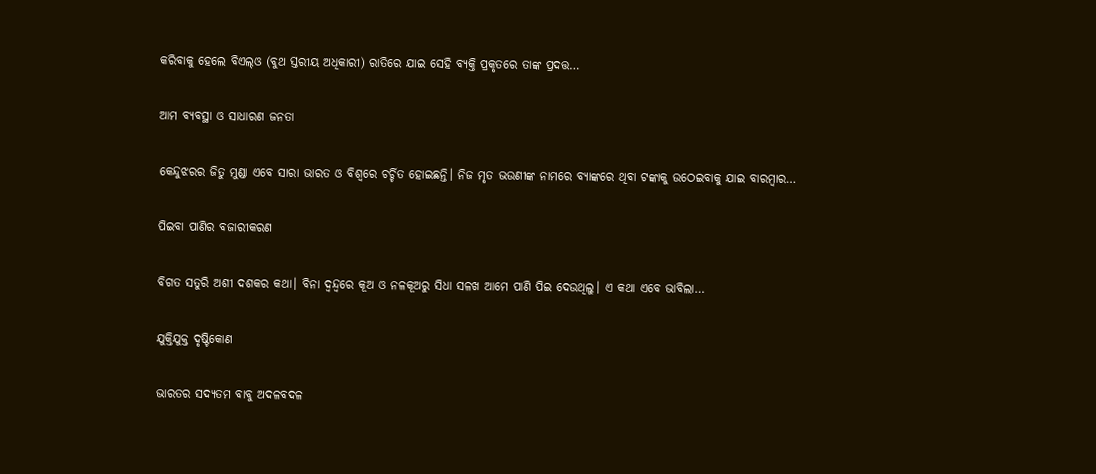କରିବାକୁ ହେଲେ ବିଏଲ୍‌ଓ (ବୁଥ ସ୍ତରୀୟ ଅଧିକାରୀ) ରାତିରେ ଯାଇ ସେହି ବ୍ୟକ୍ତି ପ୍ରକୃତରେ ତାଙ୍କ ପ୍ରଦତ୍ତ…

ଆମ ବ୍ୟବସ୍ଥା ଓ ସାଧାରଣ ଜନତା

କେନ୍ଦୁଝରର ଜିତୁ ମୁଣ୍ଡା ଏବେ ସାରା ଭାରତ ଓ ବିଶ୍ୱରେ ଚର୍ଚ୍ଚିତ ହୋଇଛନ୍ତି। ନିଜ ମୃତ ଭଉଣୀଙ୍କ ନାମରେ ବ୍ୟାଙ୍କରେ ଥିବା ଟଙ୍କାକୁ ଉଠେଇବାକୁ ଯାଇ ବାରମ୍ବାର…

ପିଇବା ପାଣିର ବଜାରୀକରଣ

ବିଗତ ସତୁରି ଅଶୀ ଦଶକର କଥା। ବିନା ଦ୍ୱନ୍ଦ୍ୱରେ କୂଅ ଓ ନଳକୂଅରୁ ସିଧା ସଳଖ ଆମେ ପାଣି ପିଇ ଦେଉଥିଲୁ। ଏ କଥା ଏବେ ଭାବିଲା…

ଯୁକ୍ତିଯୁକ୍ତ ଦୃଷ୍ଟିକୋଣ

ଭାରତର ସଦ୍ୟତମ ବାବୁ ଅଦଳବଦଳ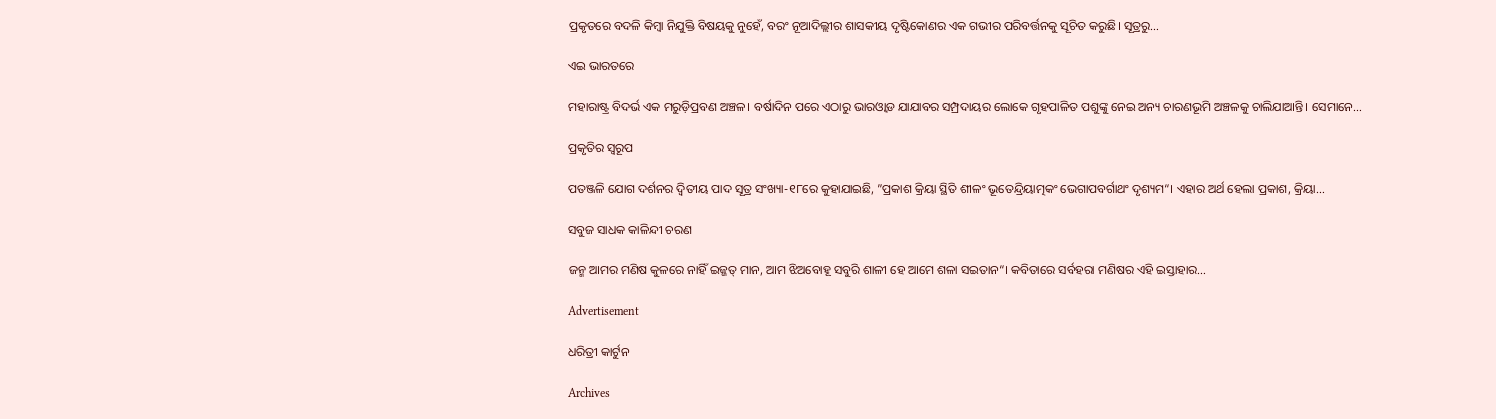ପ୍ରକୃତରେ ବଦଳି କିମ୍ବା ନିଯୁକ୍ତି ବିଷୟକୁ ନୁହେଁ, ବରଂ ନୂଆଦିଲ୍ଲୀର ଶାସକୀୟ ଦୃଷ୍ଟିକୋଣର ଏକ ଗଭୀର ପରିବର୍ତ୍ତନକୁ ସୂଚିତ କରୁଛି। ସୂତ୍ରରୁ…

ଏଇ ଭାରତରେ

ମହାରାଷ୍ଟ୍ର ବିଦର୍ଭ ଏକ ମରୁଡ଼ିପ୍ରବଣ ଅଞ୍ଚଳ। ବର୍ଷାଦିନ ପରେ ଏଠାରୁ ଭାରଓ୍ବାଡ ଯାଯାବର ସମ୍ପ୍ରଦାୟର ଲୋକେ ଗୃହପାଳିତ ପଶୁଙ୍କୁ ନେଇ ଅନ୍ୟ ଚାରଣଭୂମି ଅଞ୍ଚଳକୁ ଚାଲିଯାଆନ୍ତି। ସେମାନେ…

ପ୍ରକୃତିର ସ୍ବରୂପ

ପତଞ୍ଜଳି ଯୋଗ ଦର୍ଶନର ଦ୍ୱିତୀୟ ପାଦ ସୂତ୍ର ସଂଖ୍ୟା-୧୮ରେ କୁହାଯାଇଛି, ”ପ୍ରକାଶ କ୍ରିୟା ସ୍ଥିତି ଶୀଳଂ ଭୂତେନ୍ଦ୍ରିୟାତ୍ମକଂ ଭେଗାପବର୍ଗାଥଂ ଦୃଶ୍ୟମ“। ଏହାର ଅର୍ଥ ହେଲା ପ୍ରକାଶ, କ୍ରିୟା…

ସବୁଜ ସାଧକ କାଳିନ୍ଦୀ ଚରଣ

ଜନ୍ମ ଆମର ମଣିଷ କୁଳରେ ନାହିଁ ଇଜ୍ଜତ୍‌ ମାନ, ଆମ ଝିଅବୋହୂ ସବୁରି ଶାଳୀ ହେ ଆମେ ଶଳା ସଇତାନ“। କବିତାରେ ସର୍ବହରା ମଣିଷର ଏହି ଇସ୍ତାହାର…

Advertisement

ଧରିତ୍ରୀ କାର୍ଟୁନ

Archives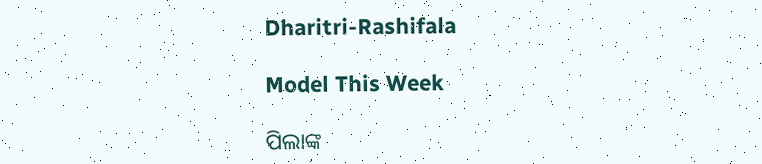Dharitri-Rashifala

Model This Week

ପିଲାଙ୍କ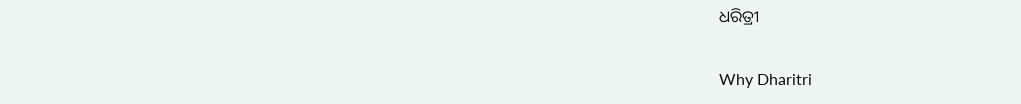ଧରିତ୍ରୀ

Why Dharitri